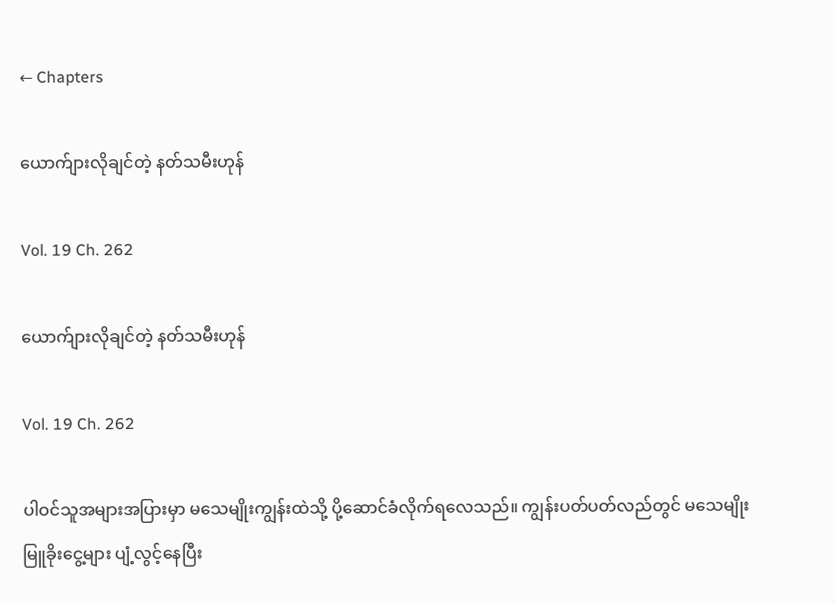← Chapters

ယောက်ျားလိုချင်တဲ့ နတ်သမီးဟုန်

Vol. 19 Ch. 262

ယောက်ျားလိုချင်တဲ့ နတ်သမီးဟုန်

Vol. 19 Ch. 262

ပါဝင်သူအများအပြားမှာ မသေမျိုးကျွန်းထဲသို့ ပို့ဆောင်ခံလိုက်ရလေသည်။ ကျွန်းပတ်ပတ်လည်တွင် မသေမျိုးမြူခိုးငွေ့များ ပျံ့လွင့်နေပြီး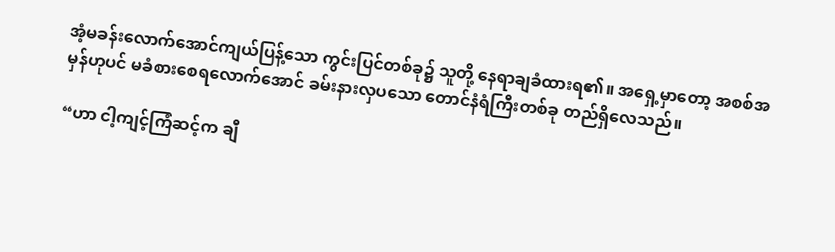အံ့မခန်းလောက်အောင်ကျယ်ပြန့်သော ကွင်းပြင်တစ်ခု၌ သူတို့ နေရာချခံထားရ၏။ အရှေ့မှာတော့ အစစ်အမှန်ဟုပင် မခံစားစေရလောက်အောင် ခမ်းနားလှပသော တောင်နံရံကြီးတစ်ခု တည်ရှိလေသည်။

“ဟာ ငါ့ကျင့်ကြံဆင့်က ချီ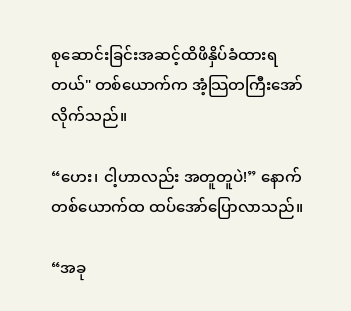စုဆောင်းခြင်းအဆင့်ထိဖိနှိပ်ခံထားရတယ်" တစ်ယောက်က အံ့သြတကြီး‌အော်လိုက်သည်။

“ဟေး၊ ငါ့ဟာလည်း အတူတူပဲ!” နောက်တစ်ယောက်ထ ထပ်အော်ပြောလာသည်။

“အခု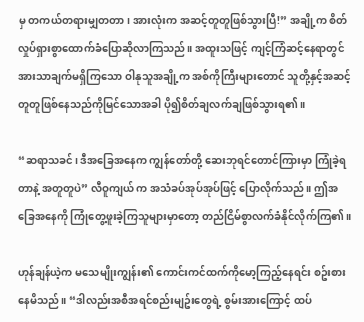မှ တကယ်တရားမျှတတာ၊ အားလုံးက အဆင့်တူတူဖြစ်သွားပြီ!” အချို့က စိတ်လှုပ်ရှားစွာထောက်ခံပြောဆိုလာကြသည်။ အထူးသဖြင့် ကျင့်ကြံဆင့်နေရာတွင် အားသာချက်မရှိကြသော ဝါနုသူအချို့က အစ်ကိုကြီးများတောင် သူတို့နှင့်အဆင့်တူတူဖြစ်နေသည်ကိုမြင်သောအခါ ပို၍စိတ်ချလက်ချဖြစ်သွားရ၏။

“ဆရာသခင်၊ ဒီအခြေအနေက ကျွန်တော်တို့ ဆေးဘုရင်တောင်ကြားမှာ ကြုံခဲ့ရတာနဲ့ အတူတူပဲ” လီဝူကျယ် က အသံခပ်အုပ်အုပ်ဖြင့် ပြောလိုက်သည်။ ဤအခြေအနေကို ကြုံတွေ့ဖူးခဲ့ကြသူများမှာတော့ တည်ငြိမ်စွာလက်ခံနိုင်လိုက်ကြ၏။

ဟုန်ချန်ယဲ့က မသေမျိုးကျွန်း၏ ကောင်းကင်ထက်ကိုမော့ကြည့်နေရင်း စဥ်းစားနေမိသည်။ “ဒါလည်းအစီအရင်စည်းမျဥ်းတွေရဲ့ စွမ်းအားကြောင့် ထပ်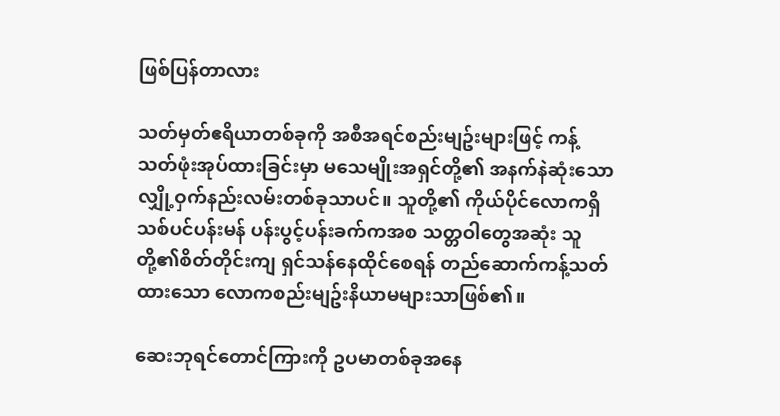ဖြစ်ပြန်တာလား

သတ်မှတ်ဧရိယာတစ်ခုကို အစီအရင်စည်းမျဥ်းများဖြင့် ကန့်သတ်ဖုံးအုပ်ထားခြင်းမှာ မသေမျိုးအရှင်တို့၏ အနက်နဲဆုံးသော လျှို့ဝှက်နည်းလမ်းတစ်ခုသာပင်။ သူတို့၏ ကိုယ်ပိုင်လောကရှိ သစ်ပင်ပန်းမန် ပန်းပွင့်ပန်းခက်ကအစ သတ္တဝါတွေအဆုံး သူတို့၏စိတ်တိုင်းကျ ရှင်သန်နေထိုင်စေရန် တည်ဆောက်ကန့်သတ်ထားသော လောကစည်းမျဥ်းနိယာမများသာဖြစ်၏။

ဆေးဘုရင်တောင်ကြားကို ဥပမာတစ်ခုအနေ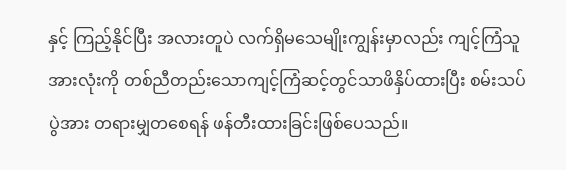နှင့် ကြည့်နိုင်ပြီး အလားတူပဲ လက်ရှိမသေမျိုးကျွန်းမှာလည်း ကျင့်ကြံသူအားလုံးကို တစ်ညီတည်းသောကျင့်ကြံဆင့်တွင်သာဖိနှိပ်ထားပြီး စမ်းသပ်ပွဲအား တရားမျှတစေရန် ဖန်တီးထားခြင်းဖြစ်ပေသည်။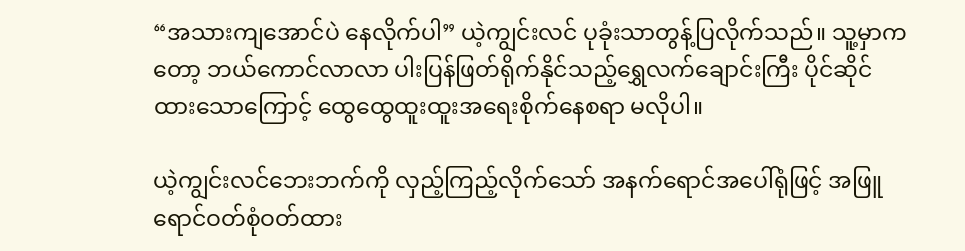“အသားကျအောင်ပဲ နေလိုက်ပါ” ယဲ့ကျွင်းလင် ပုခုံးသာတွန့်ပြလိုက်သည်။ သူ့မှာကတော့ ဘယ်ကောင်လာလာ ပါးပြန်ဖြတ်ရိုက်နိုင်သည့်ရွှေလက်ချောင်းကြီး ပိုင်ဆိုင်ထားသောကြောင့် ထွေထွေထူးထူးအရေးစိုက်နေစရာ မလိုပါ။

ယဲ့ကျွင်းလင်ဘေးဘက်ကို လှည့်ကြည့်လိုက်သော် အနက်ရောင်အပေါ်ရုံဖြင့် အဖြူရောင်ဝတ်စုံဝတ်ထား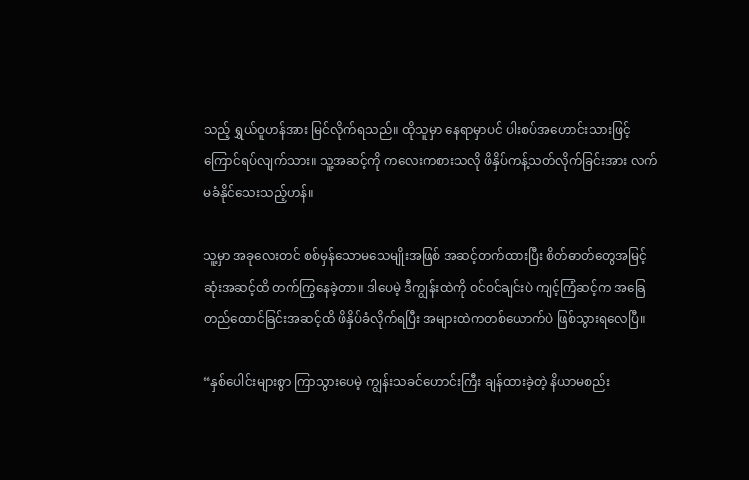သည့် ရွှယ်ဝူဟန်အား မြင်လိုက်ရသည်။ ထိုသူမှာ နေရာမှာပင် ပါးစပ်အဟောင်းသားဖြင့် ကြောင်ရပ်လျက်သား။ သူ့အဆင့်ကို ကလေးကစားသလို ဖိနှိပ်ကန့်သတ်လိုက်ခြင်းအား လက်မခံနိုင်သေးသည့်ဟန်။

သူ့မှာ အခုလေးတင် စစ်မှန်သောမသေမျိုးအဖြစ် အဆင့်တက်ထားပြီး စိတ်ဓာတ်တွေအမြင့်ဆုံးအဆင့်ထိ တက်ကြွနေခဲ့တာ။ ဒါပေမဲ့ ဒီကျွန်းထဲကို ဝင်ဝင်ချင်းပဲ ကျင့်ကြံဆင့်က အခြေတည်ထောင်ခြင်းအဆင့်ထိ ဖိနှိပ်ခံလိုက်ရပြီး အများထဲကတစ်ယောက်ပဲ ဖြစ်သွားရလေပြီ။

“နှစ်ပေါင်းများစွာ ကြာသွားပေမဲ့ ကျွန်းသခင်ဟောင်းကြီး ချန်ထားခဲ့တဲ့ နိယာမစည်း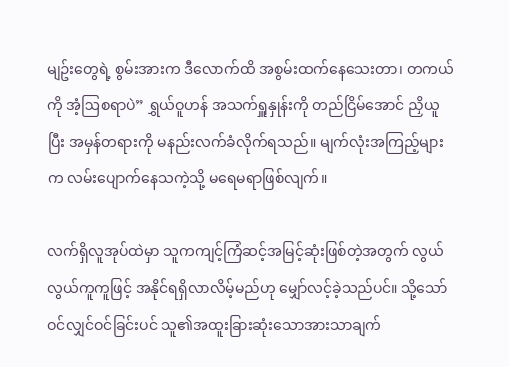မျဥ်းတွေရဲ့ စွမ်းအားက ဒီလောက်ထိ အစွမ်းထက်နေသေးတာ၊ တကယ်ကို အံ့ဩစရာပဲ” ရွှယ်ဝူဟန် အသက်ရှူနှုန်းကို တည်ငြိမ်‌‌အောင် ညှိယူပြီး အမှန်တရားကို မနည်းလက်ခံလိုက်ရသည်။ မျက်လုံးအကြည့်များက လမ်းပျောက်နေသကဲ့သို့ မရေမရာဖြစ်လျက်။

လက်ရှိလူအုပ်ထဲမှာ သူကကျင့်ကြံဆင့်အမြင့်ဆုံးဖြစ်တဲ့အတွက် လွယ်လွယ်ကူကူဖြင့် အနိုင်ရရှိလာလိမ့်မည်ဟု မျှော်လင့်ခဲ့သည်ပင်။ သို့သော် ဝင်လျှင်ဝင်ခြင်းပင် သူ၏အထူးခြားဆုံးသောအားသာချက်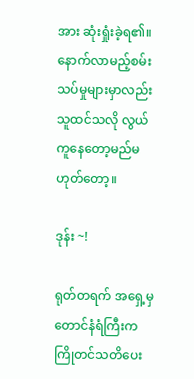အား ဆုံးရှုံးခဲ့ရ၏။ နောက်လာမည့်စမ်းသပ်မှုများမှာလည်း သူထင်သလို လွယ်ကူနေတော့မည်မဟုတ်တော့။

ဒုန်း ~!

ရုတ်တရက် အရှေ့မှ တောင်နံရံကြီးက ကြိုတင်သတိပေး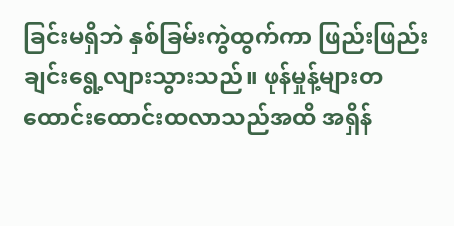ခြင်းမရှိဘဲ နှစ်ခြမ်းကွဲထွက်ကာ ဖြည်းဖြည်းချင်းရွေ့လျားသွားသည်။ ဖုန်မှုန့်များတထောင်းထောင်းထလာသည်အထိ အရှိန်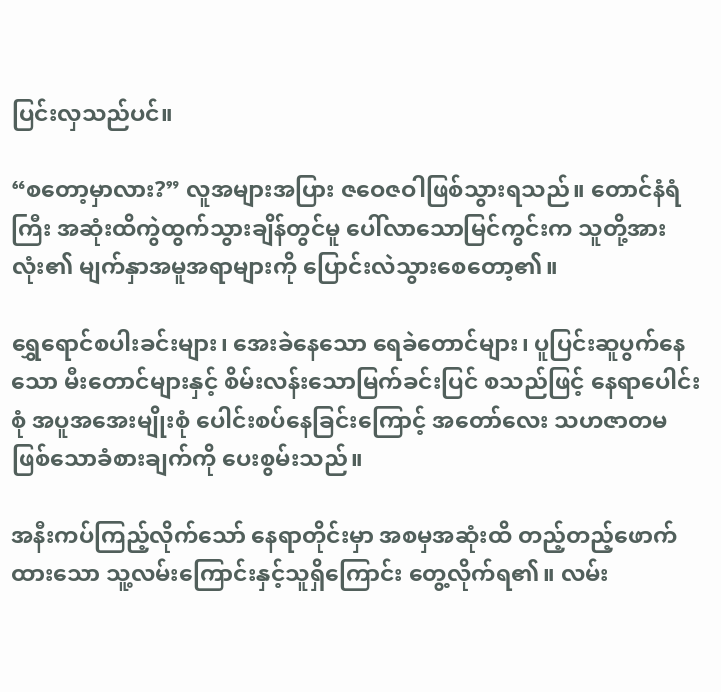ပြင်းလှသည်ပင်။

“စတော့မှာလား?” လူအများအပြား ဇဝေဇဝါဖြစ်သွားရသည်။ တောင်နံရံကြီး အဆုံးထိကွဲထွက်သွားချိန်တွင်မူ ပေါ်လာသောမြင်ကွင်းက သူတို့အားလုံး၏ မျက်နှာအမူအရာများကို ပြောင်းလဲသွားစေတော့၏။

ရွှေရောင်စပါးခင်းများ၊ အေးခဲနေသော ရေခဲတောင်များ၊ ပူပြင်းဆူပွက်နေသော မီးတောင်များနှင့် စိမ်းလန်းသောမြက်ခင်းပြင် စသည်ဖြင့် နေရာပေါင်းစုံ အပူအအေးမျိုးစုံ ပေါင်းစပ်နေခြင်းကြောင့် အတော်လေး သဟဇာတမဖြစ်သောခံစားချက်ကို ပေးစွမ်းသည်။

အနီးကပ်ကြည့်လိုက်သော် နေရာတိုင်းမှာ အစမှအဆုံးထိ တည့်တည့်ဖောက်ထားသော သူ့လမ်းကြောင်းနှင့်သူရှိကြောင်း တွေ့လိုက်ရ၏။ လမ်း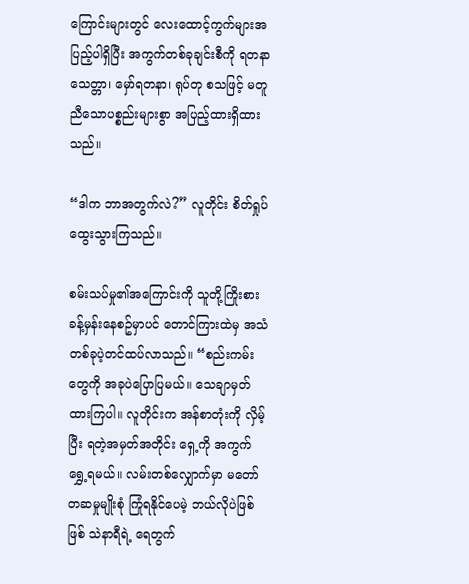ကြောင်းများတွင် လေးထောင့်ကွက်များအပြည့်ပါရှိပြီး အကွက်တစ်ခုချင်းစီကို ရတနာသေတ္တာ၊ မှော်ရတနာ၊ ရုပ်တု စသဖြင့် မတူညီသောပစ္စည်းများစွာ အပြည့်ထားရှိထားသည်။

“ဒါက ဘာအတွက်လဲ?” လူတိုင်း စိတ်ရှုပ်ထွေးသွားကြသည်။

စမ်းသပ်မှု၏အကြောင်းကို သူတို့ကြိုးစားခန့်မှန်းနေစဥ်မှာပင် တောင်ကြားထဲမှ အသံတစ်ခုပဲ့တင်ထပ်လာသည်။ “စည်းကမ်းတွေကို အခုပဲပြောပြမယ်။ သေချာမှတ်ထားကြပါ။ လူတိုင်းက အန်စာတုံးကို လှိမ့်ပြီး ရတဲ့အမှတ်အတိုင်း ရှေ့ကို အကွက်ရွှေ့ရမယ်။ လမ်းတစ်လျှောက်မှာ မတော်တဆမှုမျိုးစုံ ကြုံရနိုင်ပေမဲ့ ဘယ်လိုပဲဖြစ်ဖြစ် သဲနာရီရဲ့ ရေတွက်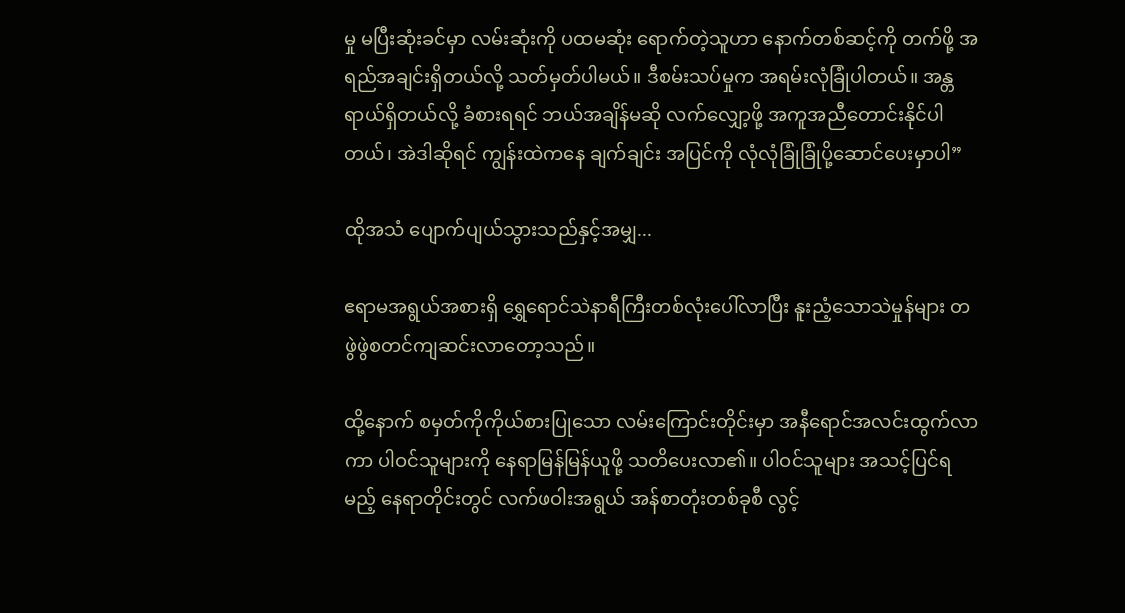မှု မပြီးဆုံးခင်မှာ လမ်းဆုံးကို ပထမဆုံး ရောက်တဲ့သူဟာ နောက်တစ်ဆင့်ကို တက်ဖို့ အရည်အချင်းရှိတယ်လို့ သတ်မှတ်ပါမယ်။ ဒီစမ်းသပ်မှုက အရမ်းလုံခြုံပါတယ်။ အန္တရာယ်ရှိတယ်လို့ ခံစားရရင် ဘယ်အချိန်မဆို လက်လျှော့ဖို့ အကူအညီတောင်းနိုင်ပါတယ်၊ အဲဒါဆိုရင် ကျွန်းထဲကနေ ချက်ချင်း အပြင်ကို လုံလုံခြုံခြုံပို့ဆောင်ပေးမှာပါ”

ထိုအသံ ပျောက်ပျယ်သွားသည်နှင့်အမျှ...

ဧရာမအရွယ်အစားရှိ ရွှေရောင်သဲနာရီကြီးတစ်လုံးပေါ်လာပြီး နူးညံ့သောသဲမှုန်များ တဖွဲဖွဲစတင်ကျဆင်းလာတော့သည်။

ထို့နောက် စမှတ်ကိုကိုယ်စားပြုသော လမ်းကြောင်းတိုင်းမှာ အနီရောင်အလင်းထွက်လာကာ ပါဝင်သူများကို နေရာမြန်မြန်ယူဖို့ သတိပေးလာ၏။ ပါဝင်သူများ အသင့်ပြင်ရမည့် နေရာတိုင်းတွင် လက်ဖဝါးအရွယ် အန်စာတုံးတစ်ခုစီ လွင့်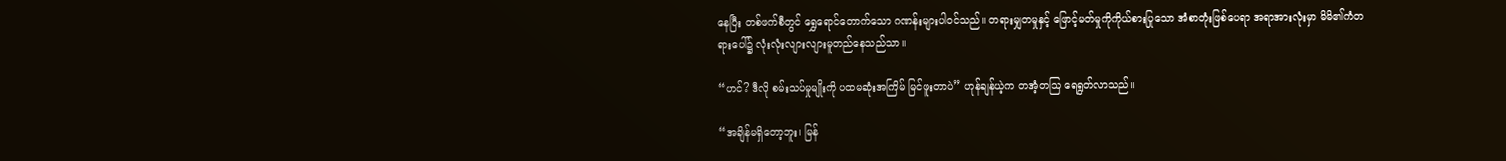နေပြီး တစ်ဖက်စီတွင် ရွှေရောင်တောက်သော ဂဏန်းများပါဝင်သည်။ တရားမျှတမှုနှင့် ဖြောင့်မတ်မှုကိုကိုယ်စားပြုသော အံစာတုံးဖြစ်ပေရာ အရာအားလုံးမှာ မိမိ၏ကံတရားပေါ်၌ လုံးလုံးလျားလျားမူတည်နေသည်သာ။

“ဟင်? ဒီလို စမ်းသပ်မှုမျိုးကို ပထမဆုံးအကြိမ် မြင်ဖူးတာပဲ” ဟုန်ချန်ယဲ့က တအံ့တသြ ရေရွတ်လာသည်။

“အချိန်မရှိတော့ဘူး၊ မြန်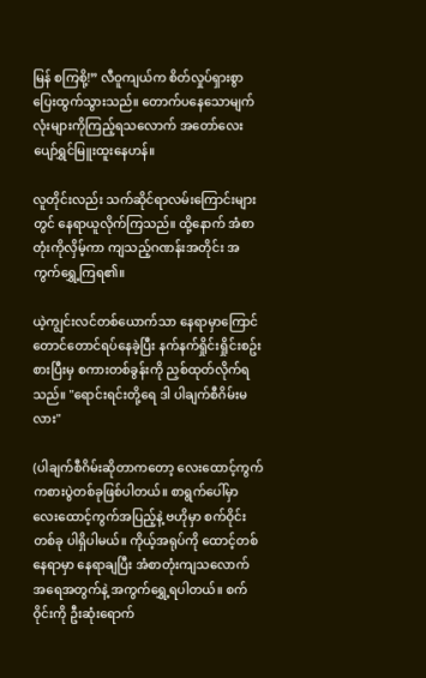မြန် စကြစို့!” လီဝူကျယ်က စိတ်လှုပ်ရှားစွာပြေးထွက်သွားသည်။ တောက်ပနေသောမျက်လုံးများကိုကြည့်ရသလောက် အတော်လေးပျော်ရွှင်မြူးထူးနေဟန်။

လူတိုင်းလည်း သက်ဆိုင်ရာလမ်းကြောင်းများတွင် နေရာယူလိုက်ကြသည်။ ထို့နောက် အံစာတုံးကိုလှိမ့်ကာ ကျသည့်ဂဏန်းအတိုင်း အကွက်ရွှေ့ကြရ၏။

ယဲ့ကျွင်းလင်တစ်ယောက်သာ နေရာမှာကြောင်တောင်တောင်ရပ်နေခဲ့ပြီး နက်နက်ရှိုင်းရှိုင်းစဥ်းစားပြီးမှ စကားတစ်ခွန်းကို ညှစ်ထုတ်လိုက်ရသည်။ "ရောင်းရင်းတို့ရေ ဒါ ပါချက်စီဂိမ်းမလား"

(ပါချက်စီဂိမ်းဆိုတာကတော့ လေးထောင့်ကွက်ကစားပွဲတစ်ခုဖြစ်ပါတယ်။ စာရွက်ပေါ်မှာ လေးထောင့်ကွက်အပြည့်နဲ့ ဗဟိုမှာ စက်ဝိုင်းတစ်ခု ပါရှိပါမယ်။ ကိုယ့်အရုပ်ကို ထောင့်တစ်နေရာမှာ နေရာချပြီး အံစာတုံးကျသလောက် အရေအတွက်နဲ့ အကွက်ရွှေ့ရပါတယ်။ စက်ဝိုင်းကို ဦးဆုံးရောက်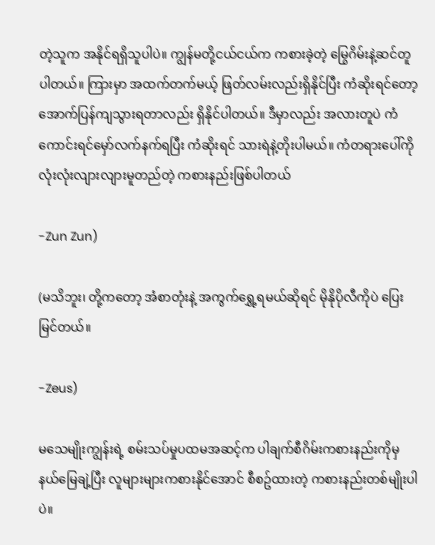တဲ့သူက အနိုင်ရရှိသူပါပဲ။ ကျွန်မတို့ငယ်ငယ်က ကစားခဲ့တဲ့ မြွေဂိမ်းနဲ့ဆင်တူပါတယ်။ ကြားမှာ အထက်တက်မယ့် ဖြတ်လမ်းလည်းရှိနိုင်ပြီး ကံဆိုးရင်တော့ အောက်ပြန်ကျသွားရတာလည်း ရှိနိုင်ပါတယ်။ ဒီမှာလည်း အလားတူပဲ ကံကောင်းရင်မှော်လက်နက်ရပြီး ကံဆိုးရင် သားရဲနဲ့တိုးပါမယ်။ ကံတရားပေါ်ကို လုံးလုံးလျားလျားမူတည်တဲ့ ကစားနည်းဖြစ်ပါတယ်

-Zun Zun)

(မသိဘူး၊ တို့ကတော့ အံစာတုံးနဲ့ အကွက်ရွှေ့ရမယ်ဆိုရင် မိုနိုပိုလီကိုပဲ ပြေးမြင်တယ်။

-Zeus)

မသေမျိုးကျွန်းရဲ့ စမ်းသပ်မှုပထမအဆင့်က ပါချက်စီဂိမ်းကစားနည်းကိုမှ နယ်မြေချဲ့ပြီး လူများများကစားနိုင်အောင် စီစဥ်ထားတဲ့ ကစားနည်းတစ်မျိုးပါပဲ။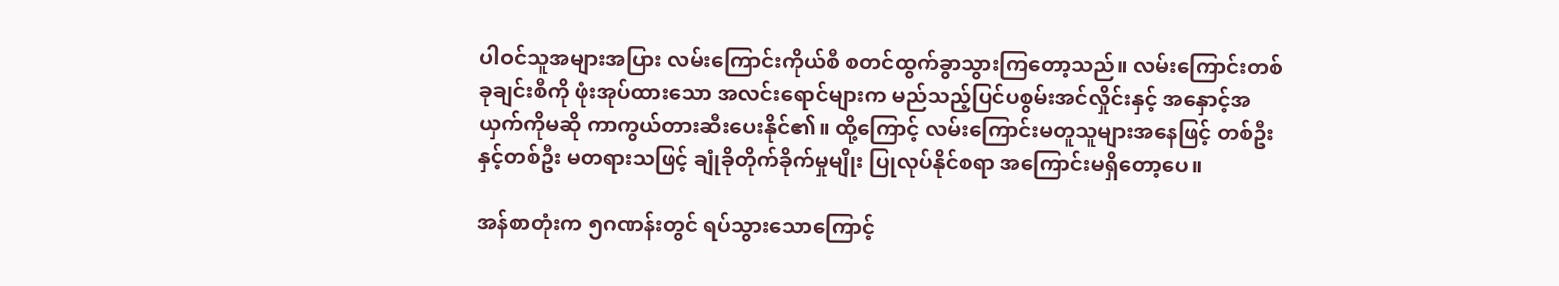ပါဝင်သူအများအပြား လမ်းကြောင်းကိုယ်စီ စတင်ထွက်ခွာသွားကြတော့သည်။ လမ်းကြောင်းတစ်ခုချင်းစီကို ဖုံးအုပ်ထားသော အလင်းရောင်များက မည်သည့်ပြင်ပစွမ်းအင်လှိုင်းနှင့် အနှောင့်အယှက်ကိုမဆို ကာကွယ်တားဆီးပေးနိုင်၏။ ထို့ကြောင့် လမ်းကြောင်းမတူသူများအနေဖြင့် တစ်ဦးနှင့်တစ်ဦး မတရားသဖြင့် ချုံခိုတိုက်ခိုက်မှုမျိုး ပြုလုပ်နိုင်စရာ အကြောင်းမရှိတော့ပေ။

အန်စာတုံးက ၅ဂဏန်းတွင် ရပ်သွားသောကြောင့်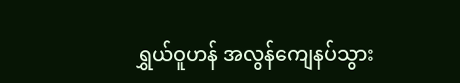ရွှယ်ဝူဟန် အလွန်ကျေနပ်သွား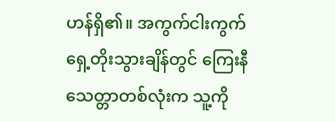ဟန်ရှိ၏။ အကွက်ငါးကွက် ရှေ့တိုးသွားချိန်တွင် ကြေးနီသေတ္တာတစ်လုံးက သူ့ကို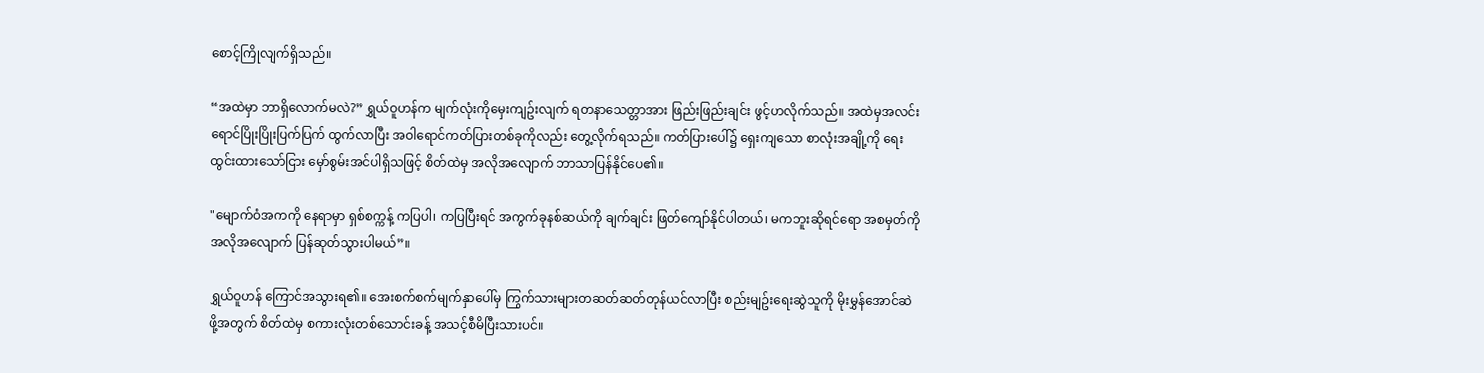စောင့်ကြိုလျက်ရှိသည်။

“အထဲမှာ ဘာရှိလောက်မလဲ?” ရွှယ်ဝူဟန်က မျက်လုံးကိုမှေးကျဥ်းလျက် ရတနာသေတ္တာအား ဖြည်းဖြည်းချင်း ဖွင့်ဟလိုက်သည်။ အထဲမှအလင်းရောင်ပြိုးပြိုးပြက်ပြက် ထွက်လာပြီး အဝါရောင်ကတ်ပြားတစ်ခုကိုလည်း တွေ့လိုက်ရသည်။ ကတ်ပြားပေါ်၌ ရှေးကျသော စာလုံးအချို့ကို ရေးထွင်းထားသော်ငြား မှော်စွမ်းအင်ပါရှိသဖြင့် စိတ်ထဲမှ အလိုအလျောက် ဘာသာပြန်နိုင်ပေ၏။

"မျောက်ဝံအကကို နေရာမှာ ရှစ်စက္ကန့် ကပြပါ၊ ကပြပြီးရင် အကွက်ခုနစ်ဆယ်ကို ချက်ချင်း ဖြတ်ကျော်နိုင်ပါတယ်၊ မကဘူးဆိုရင်ရော အစမှတ်ကို အလိုအလျောက် ပြန်ဆုတ်သွားပါမယ်”။

ရွှယ်ဝူဟန် ကြောင်အသွားရ၏။ အေးစက်စက်မျက်နှာပေါ်မှ ကြွက်သားများတဆတ်ဆတ်တုန်ယင်လာပြီး စည်းမျဥ်းရေးဆွဲသူကို မိုးမွှန်အောင်ဆဲဖို့အတွက် စိတ်ထဲမှ စကားလုံးတစ်သောင်းခန့် အသင့်စီမိပြီးသားပင်။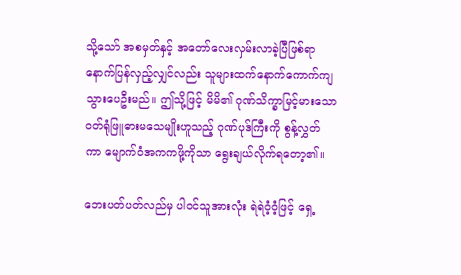သို့သော် အစမှတ်နှင့် အတော်လေးလှမ်းလာခဲ့ပြီဖြစ်ရာ နောက်ပြန်လှည့်လျှင်လည်း သူများထက်နောက်ကောက်ကျသွားပေဦးမည်။ ဤသို့ဖြင့် မိမိ၏ ဂုဏ်သိက္ခာမြင့်မားသော ဝတ်ရုံဖြူဓားမသေမျိုးဟူသည့် ဂုဏ်ပုဒ်ကြီးကို စွန့်လွှတ်ကာ ‌မျောက်ဝံအကကဖို့ကိုသာ ရွေးချယ်လိုက်ရတော့၏။

ဘေးပတ်ပတ်လည်မှ ပါဝင်သူအားလုံး ရဲရဲဝံ့ဝံ့ဖြင့် ရှေ့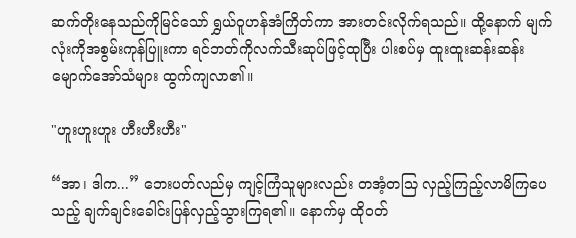ဆက်တိုးနေသည်ကိုမြင်သော် ရွှယ်ဝူဟန်အံကြိတ်ကာ အားတင်းလိုက်ရသည်။ ထို့နောက် မျက်လုံးကိုအစွမ်းကုန်ပြူးကာ ရင်ဘတ်ကိုလက်သီးဆုပ်ဖြင့်ထုပြီး ပါးစပ်မှ ထူးထူးဆန်းဆန်းမျောက်အော်သံများ ထွက်ကျလာ၏။

"ဟူးဟူးဟူး ဟီးဟီးဟီး"

“အာ၊ ဒါက...” ဘေးပတ်လည်မှ ကျင့်ကြံသူများလည်း တအံ့တသြ လှည့်ကြည့်လာမိကြပေသည့် ချက်ချင်းခေါင်းပြန်လှည့်သွားကြရ၏။ နောက်မှ ထိုဝတ်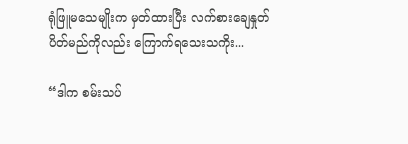ရုံဖြူမသေမျိုးက မှတ်ထားပြီး လက်စားချေနှုတ်ပိတ်မည်ကိုလည်း ကြောက်ရသေးသကိုး...

“ဒါက စမ်းသပ်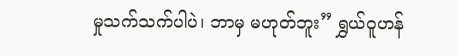မှုသက်သက်ပါပဲ၊ ဘာမှ မဟုတ်ဘူး” ရွှယ်ဝူဟန်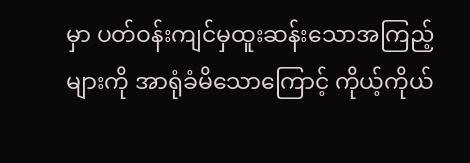မှာ ပတ်ဝန်းကျင်မှထူးဆန်းသောအကြည့်များကို အာရုံခံမိသောကြောင့် ကိုယ့်ကိုယ်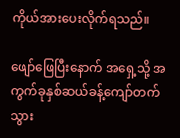ကိုယ်အားပေးလိုက်ရသည်။

ဖျော်ဖြေပြီးနောက် အရှေ့သို့ အကွက်ခုနှစ်ဆယ်ခန့်ကျော်တက်သွား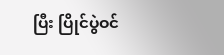ပြီး ပြိုင်ပွဲဝင်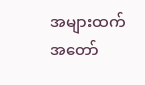အများထက် အတော်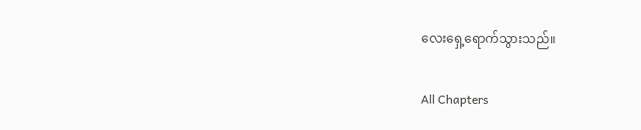လေးရှေ့ရောက်သွားသည်။

All Chapters